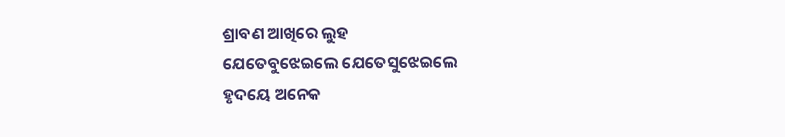ଶ୍ରାବଣ ଆଖିରେ ଲୁହ
ଯେତେବୁଝେଇଲେ ଯେତେସୁଝେଇଲେ
ହୃଦୟେ ଅନେକ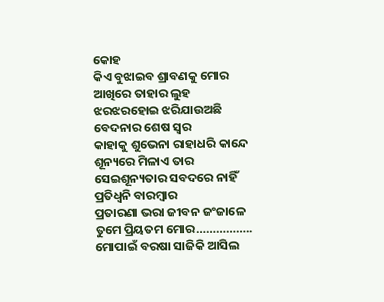କୋହ
କିଏ ବୁଝାଇବ ଶ୍ରାବଣକୁ ମୋର
ଆଖିରେ ତାହାର ଲୁହ
ଝରଝରହୋଇ ଝରିଯାଉଅଛି
ବେଦନାର ଶେଷ ସ୍ୱର
କାହାକୁ ଶୁଭେନା ରାହାଧରି କାନ୍ଦେ
ଶୂନ୍ୟରେ ମିଳାଏ ତାର
ସେଇଶୂନ୍ୟତାର ସବଦରେ ନାହିଁ
ପ୍ରତିଧ୍ୱନି ବାରମ୍ବାର
ପ୍ରତାରଣା ଭରା ଜୀବନ ଜଂଜାଳେ
ତୁମେ ପ୍ରିୟତମ ମୋର……………..
ମୋପାଇଁ ବରଷା ସାଜିକି ଆସିଲ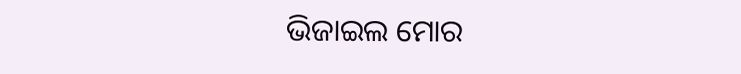ଭିଜାଇଲ ମୋର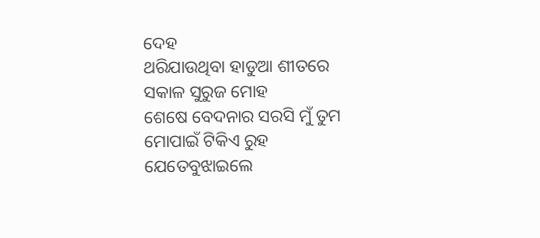ଦେହ
ଥରିଯାଉଥିବା ହାଡୁଆ ଶୀତରେ
ସକାଳ ସୁରୁଜ ମୋହ
ଶେଷେ ବେଦନାର ସରସି ମୁଁ ତୁମ
ମୋପାଇଁ ଟିକିଏ ରୁହ
ଯେତେବୁଝାଇଲେ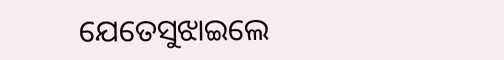ଯେତେସୁଝାଇଲେ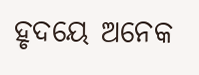ହୃଦୟେ ଅନେକ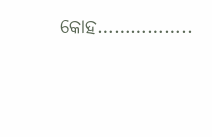କୋହ……………..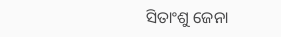ସିତାଂଶୁ ଜେନା